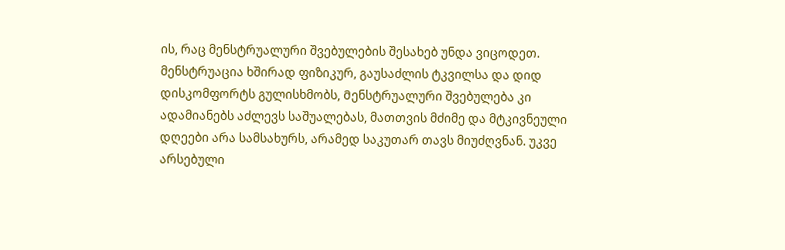ის, რაც მენსტრუალური შვებულების შესახებ უნდა ვიცოდეთ.
მენსტრუაცია ხშირად ფიზიკურ, გაუსაძლის ტკვილსა და დიდ დისკომფორტს გულისხმობს, Მენსტრუალური შვებულება კი ადამიანებს აძლევს საშუალებას, მათთვის მძიმე და მტკივნეული დღეები არა სამსახურს, არამედ საკუთარ თავს მიუძღვნან. უკვე არსებული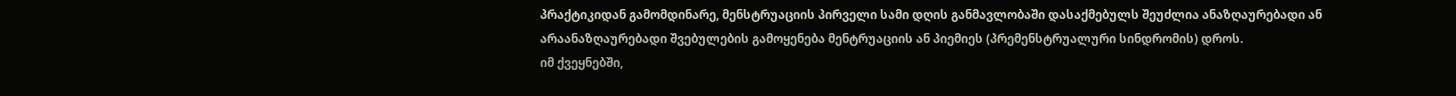პრაქტიკიდან გამომდინარე, მენსტრუაციის პირველი სამი დღის განმავლობაში დასაქმებულს შეუძლია ანაზღაურებადი ან არაანაზღაურებადი შვებულების გამოყენება მენტრუაციის ან პიემიეს (პრემენსტრუალური სინდრომის) დროს.
იმ ქვეყნებში,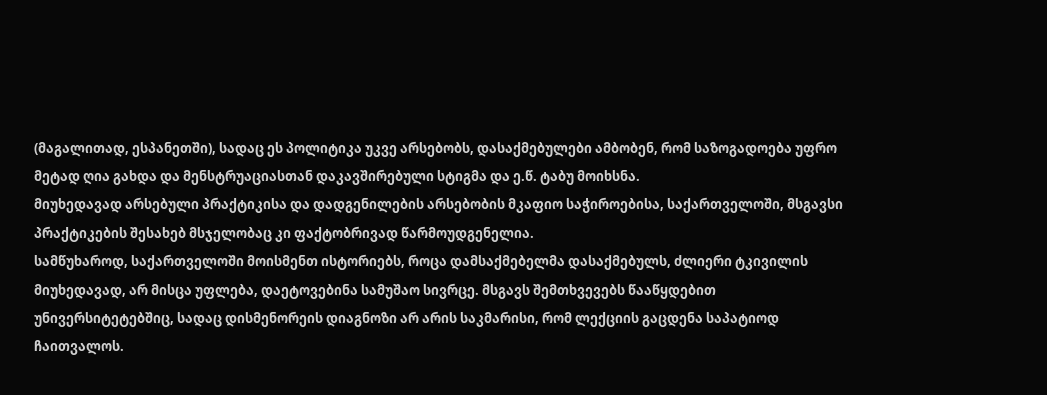(მაგალითად, ესპანეთში), სადაც ეს პოლიტიკა უკვე არსებობს, დასაქმებულები ამბობენ, რომ საზოგადოება უფრო მეტად ღია გახდა და მენსტრუაციასთან დაკავშირებული სტიგმა და ე.წ. ტაბუ მოიხსნა.
მიუხედავად არსებული პრაქტიკისა და დადგენილების არსებობის მკაფიო საჭიროებისა, საქართველოში, მსგავსი პრაქტიკების შესახებ მსჯელობაც კი ფაქტობრივად წარმოუდგენელია.
სამწუხაროდ, საქართველოში მოისმენთ ისტორიებს, როცა დამსაქმებელმა დასაქმებულს, ძლიერი ტკივილის მიუხედავად, არ მისცა უფლება, დაეტოვებინა სამუშაო სივრცე. მსგავს შემთხვევებს წააწყდებით უნივერსიტეტებშიც, სადაც დისმენორეის დიაგნოზი არ არის საკმარისი, რომ ლექციის გაცდენა საპატიოდ ჩაითვალოს.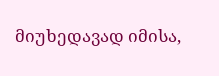მიუხედავად იმისა,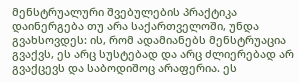მენსტრუალური შვებულების პრაქტიკა დაინერგება თუ არა საქართველოში, უნდა გვახსოვდეს: ის, რომ ადამიანებს მენსტრუაცია გვაქვს, ეს არც სუსტებად და არც ძლიერებად არ გვაქცევს და საბოდიშოც არაფერია. ეს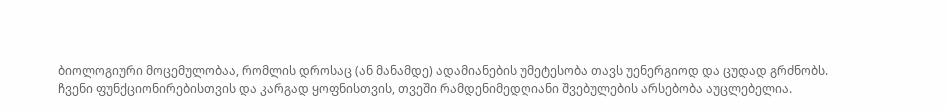ბიოლოგიური მოცემულობაა, რომლის დროსაც (ან მანამდე) ადამიანების უმეტესობა თავს უენერგიოდ და ცუდად გრძნობს.
ჩვენი ფუნქციონირებისთვის და კარგად ყოფნისთვის, თვეში რამდენიმედღიანი შვებულების არსებობა აუცლებელია.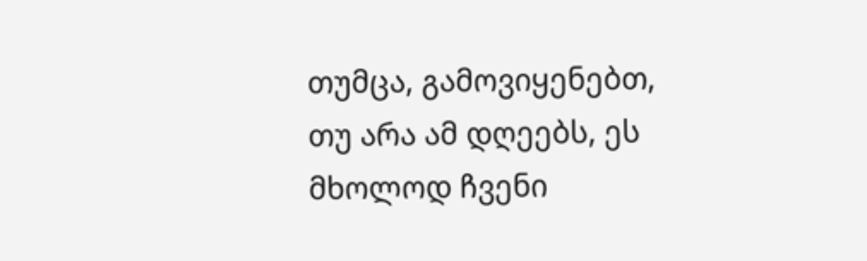თუმცა, გამოვიყენებთ, თუ არა ამ დღეებს, ეს მხოლოდ ჩვენი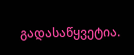გადასაწყვეტია.